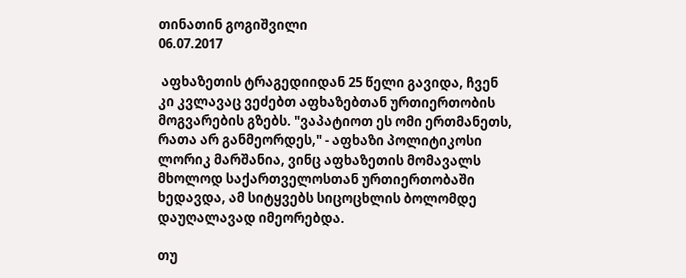თინათინ გოგიშვილი
06.07.2017

 აფხაზეთის ტრაგედიიდან 25 წელი გავიდა, ჩვენ კი კვლავაც ვეძებთ აფხაზებთან ურთიერთობის მოგვარების გზებს. "ვაპატიოთ ეს ომი ერთმანეთს, რათა არ განმეორდეს," - აფხაზი პოლიტიკოსი ლორიკ მარშანია, ვინც აფხაზეთის მომავალს მხოლოდ საქართველოსთან ურთიერთობაში ხედავდა, ამ სიტყვებს სიცოცხლის ბოლომდე დაუღალავად იმეორებდა.

თუ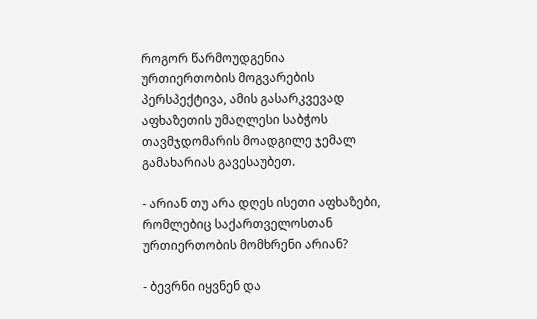როგორ წარმოუდგენია ურთიერთობის მოგვარების პერსპექტივა, ამის გასარკვევად აფხაზეთის უმაღლესი საბჭოს თავმჯდომარის მოადგილე ჯემალ გამახარიას გავესაუბეთ.

- არიან თუ არა დღეს ისეთი აფხაზები, რომლებიც საქართველოსთან ურთიერთობის მომხრენი არიან?

- ბევრნი იყვნენ და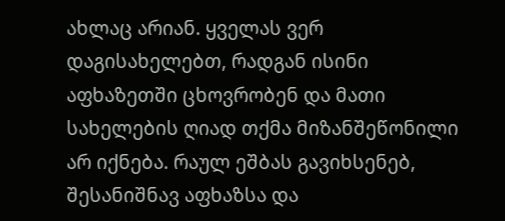ახლაც არიან. ყველას ვერ დაგისახელებთ, რადგან ისინი აფხაზეთში ცხოვრობენ და მათი სახელების ღიად თქმა მიზანშეწონილი არ იქნება. რაულ ეშბას გავიხსენებ, შესანიშნავ აფხაზსა და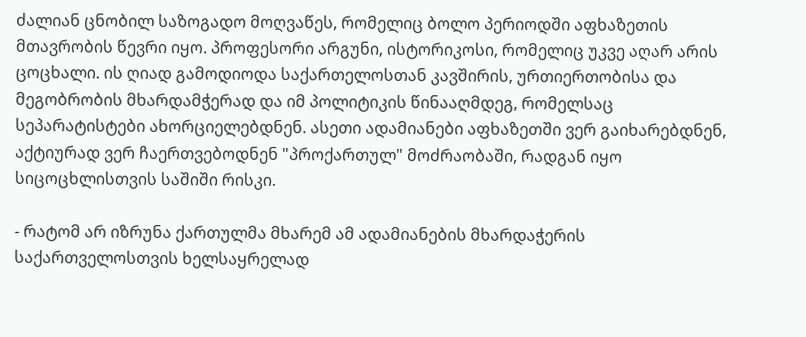ძალიან ცნობილ საზოგადო მოღვაწეს, რომელიც ბოლო პერიოდში აფხაზეთის მთავრობის წევრი იყო. პროფესორი არგუნი, ისტორიკოსი, რომელიც უკვე აღარ არის ცოცხალი. ის ღიად გამოდიოდა საქართელოსთან კავშირის, ურთიერთობისა და მეგობრობის მხარდამჭერად და იმ პოლიტიკის წინააღმდეგ, რომელსაც სეპარატისტები ახორციელებდნენ. ასეთი ადამიანები აფხაზეთში ვერ გაიხარებდნენ, აქტიურად ვერ ჩაერთვებოდნენ "პროქართულ" მოძრაობაში, რადგან იყო სიცოცხლისთვის საშიში რისკი.

- რატომ არ იზრუნა ქართულმა მხარემ ამ ადამიანების მხარდაჭერის საქართველოსთვის ხელსაყრელად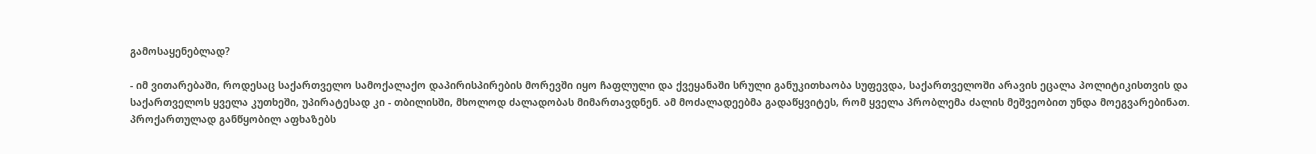გამოსაყენებლად?

- იმ ვითარებაში, როდესაც საქართველო სამოქალაქო დაპირისპირების მორევში იყო ჩაფლული და ქვეყანაში სრული განუკითხაობა სუფევდა, საქართველოში არავის ეცალა პოლიტიკისთვის და საქართველოს ყველა კუთხეში, უპირატესად კი - თბილისში, მხოლოდ ძალადობას მიმართავდნენ. ამ მოძალადეებმა გადაწყვიტეს, რომ ყველა პრობლემა ძალის მეშვეობით უნდა მოეგვარებინათ. პროქართულად განწყობილ აფხაზებს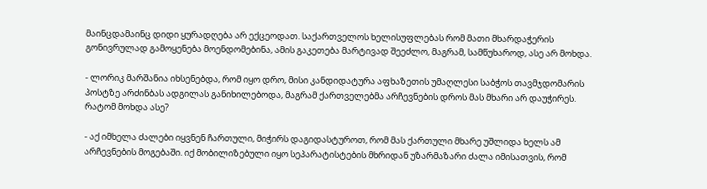მაინცდამაინც დიდი ყურადღება არ ექცეოდათ. საქართველოს ხელისუფლებას რომ მათი მხარდაჭერის გონივრულად გამოყენება მოენდომებინა, ამის გაკეთება მარტივად შეეძლო, მაგრამ, სამწუხაროდ, ასე არ მოხდა.

- ლორიკ მარშანია იხსენებდა, რომ იყო დრო, მისი კანდიდატურა აფხაზეთის უმაღლესი საბჭოს თავმჯდომარის პოსტზე არძინბას ადგილას განიხილებოდა, მაგრამ ქართველებმა არჩევნების დროს მას მხარი არ დაუჭირეს. რატომ მოხდა ასე?

- აქ იმხელა ძალები იყვნენ ჩართული, მიჭირს დაგიდასტუროთ, რომ მას ქართული მხარე უშლიდა ხელს ამ არჩევნების მოგებაში. იქ მობილიზებული იყო სეპარატისტების მხრიდან უზარმაზარი ძალა იმისათვის, რომ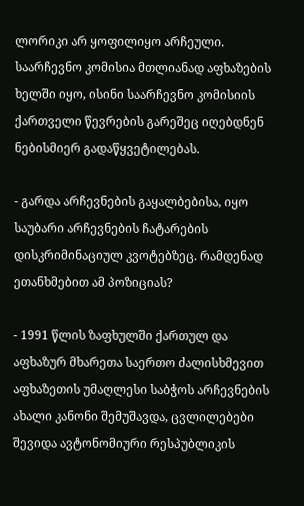ლორიკი არ ყოფილიყო არჩეული. საარჩევნო კომისია მთლიანად აფხაზების ხელში იყო, ისინი საარჩევნო კომისიის ქართველი წევრების გარეშეც იღებდნენ ნებისმიერ გადაწყვეტილებას.

- გარდა არჩევნების გაყალბებისა, იყო საუბარი არჩევნების ჩატარების დისკრიმინაციულ კვოტებზეც. რამდენად ეთანხმებით ამ პოზიციას?

- 1991 წლის ზაფხულში ქართულ და აფხაზურ მხარეთა საერთო ძალისხმევით აფხაზეთის უმაღლესი საბჭოს არჩევნების ახალი კანონი შემუშავდა, ცვლილებები შევიდა ავტონომიური რესპუბლიკის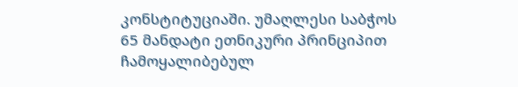კონსტიტუციაში. უმაღლესი საბჭოს 65 მანდატი ეთნიკური პრინციპით ჩამოყალიბებულ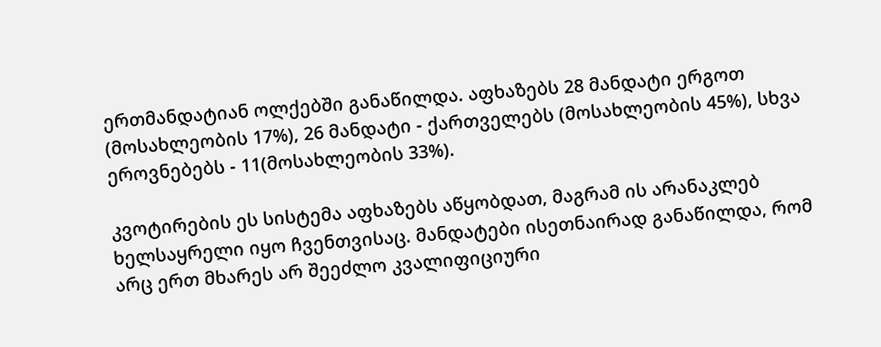ერთმანდატიან ოლქებში განაწილდა. აფხაზებს 28 მანდატი ერგოთ (მოსახლეობის 17%), 26 მანდატი - ქართველებს (მოსახლეობის 45%), სხვა ეროვნებებს - 11(მოსახლეობის 33%).

კვოტირების ეს სისტემა აფხაზებს აწყობდათ, მაგრამ ის არანაკლებ ხელსაყრელი იყო ჩვენთვისაც. მანდატები ისეთნაირად განაწილდა, რომ არც ერთ მხარეს არ შეეძლო კვალიფიციური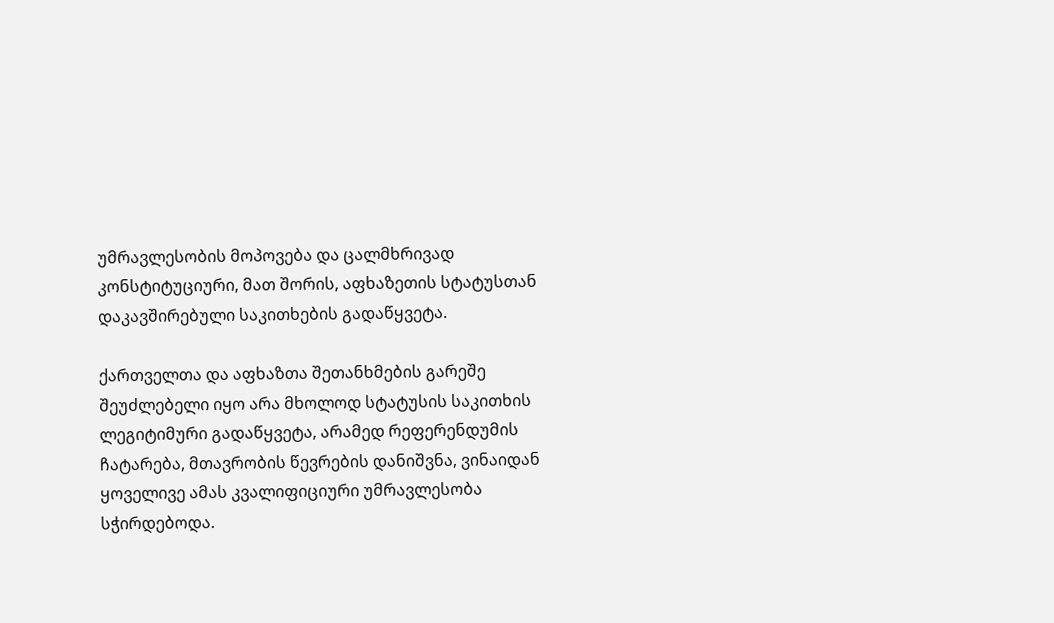უმრავლესობის მოპოვება და ცალმხრივად კონსტიტუციური, მათ შორის, აფხაზეთის სტატუსთან დაკავშირებული საკითხების გადაწყვეტა.

ქართველთა და აფხაზთა შეთანხმების გარეშე შეუძლებელი იყო არა მხოლოდ სტატუსის საკითხის ლეგიტიმური გადაწყვეტა, არამედ რეფერენდუმის ჩატარება, მთავრობის წევრების დანიშვნა, ვინაიდან ყოველივე ამას კვალიფიციური უმრავლესობა სჭირდებოდა.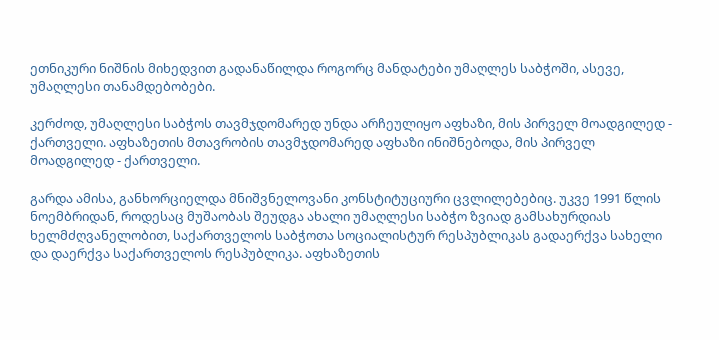ეთნიკური ნიშნის მიხედვით გადანაწილდა როგორც მანდატები უმაღლეს საბჭოში, ასევე, უმაღლესი თანამდებობები.

კერძოდ, უმაღლესი საბჭოს თავმჯდომარედ უნდა არჩეულიყო აფხაზი, მის პირველ მოადგილედ - ქართველი. აფხაზეთის მთავრობის თავმჯდომარედ აფხაზი ინიშნებოდა, მის პირველ მოადგილედ - ქართველი.

გარდა ამისა, განხორციელდა მნიშვნელოვანი კონსტიტუციური ცვლილებებიც. უკვე 1991 წლის ნოემბრიდან, როდესაც მუშაობას შეუდგა ახალი უმაღლესი საბჭო ზვიად გამსახურდიას ხელმძღვანელობით, საქართველოს საბჭოთა სოციალისტურ რესპუბლიკას გადაერქვა სახელი და დაერქვა საქართველოს რესპუბლიკა. აფხაზეთის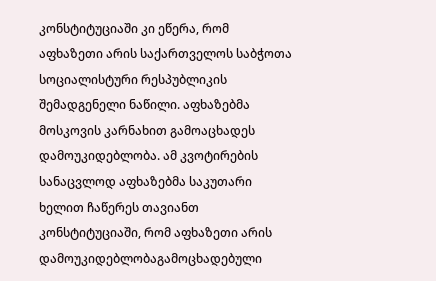კონსტიტუციაში კი ეწერა, რომ აფხაზეთი არის საქართველოს საბჭოთა სოციალისტური რესპუბლიკის შემადგენელი ნაწილი. აფხაზებმა მოსკოვის კარნახით გამოაცხადეს დამოუკიდებლობა. ამ კვოტირების სანაცვლოდ აფხაზებმა საკუთარი ხელით ჩაწერეს თავიანთ კონსტიტუციაში, რომ აფხაზეთი არის დამოუკიდებლობაგამოცხადებული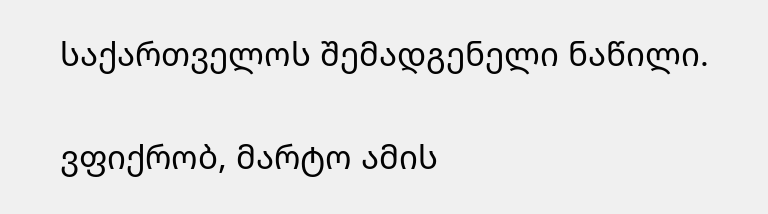საქართველოს შემადგენელი ნაწილი.

ვფიქრობ, მარტო ამის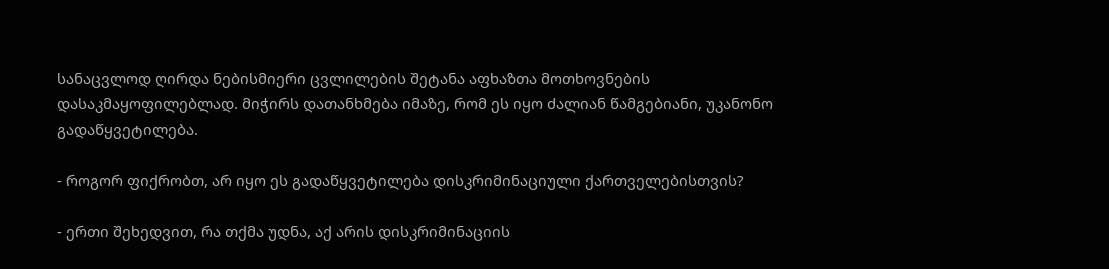სანაცვლოდ ღირდა ნებისმიერი ცვლილების შეტანა აფხაზთა მოთხოვნების დასაკმაყოფილებლად. მიჭირს დათანხმება იმაზე, რომ ეს იყო ძალიან წამგებიანი, უკანონო გადაწყვეტილება.

- როგორ ფიქრობთ, არ იყო ეს გადაწყვეტილება დისკრიმინაციული ქართველებისთვის?

- ერთი შეხედვით, რა თქმა უდნა, აქ არის დისკრიმინაციის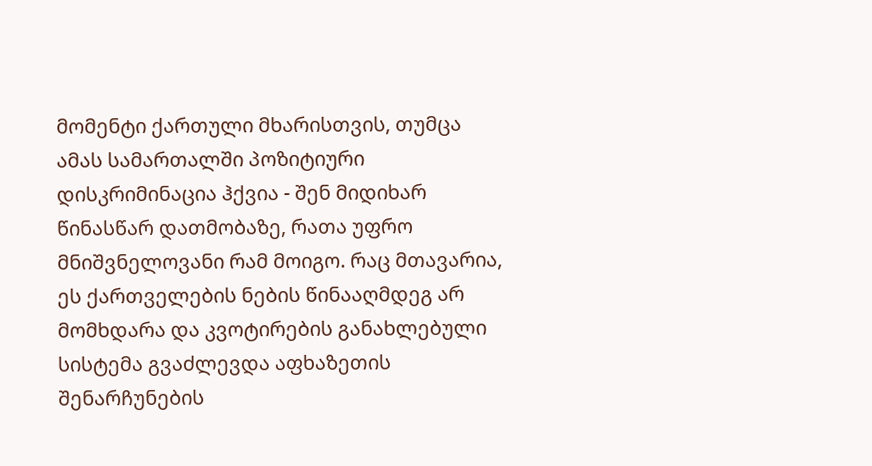მომენტი ქართული მხარისთვის, თუმცა ამას სამართალში პოზიტიური დისკრიმინაცია ჰქვია - შენ მიდიხარ წინასწარ დათმობაზე, რათა უფრო მნიშვნელოვანი რამ მოიგო. რაც მთავარია, ეს ქართველების ნების წინააღმდეგ არ მომხდარა და კვოტირების განახლებული სისტემა გვაძლევდა აფხაზეთის შენარჩუნების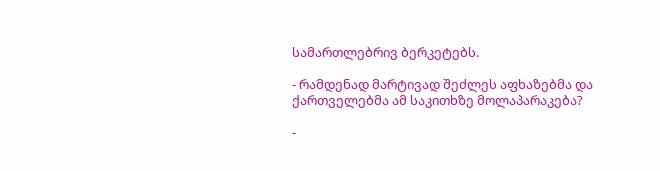სამართლებრივ ბერკეტებს.

- რამდენად მარტივად შეძლეს აფხაზებმა და ქართველებმა ამ საკითხზე მოლაპარაკება?

-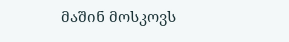მაშინ მოსკოვს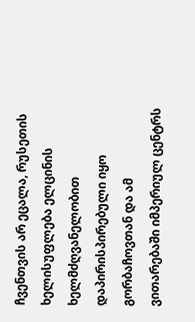ჩვენთვის არ ეცალა, რუსეთის ხელისუფლება ელცინის ხელმძღვანელობით დაპირისპირებული იყო გორბაჩოვთან და ამ ვითარებაში იმპერიულ ცენტრს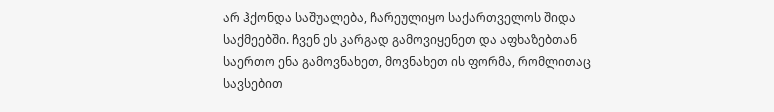არ ჰქონდა საშუალება, ჩარეულიყო საქართველოს შიდა საქმეებში. ჩვენ ეს კარგად გამოვიყენეთ და აფხაზებთან საერთო ენა გამოვნახეთ, მოვნახეთ ის ფორმა, რომლითაც სავსებით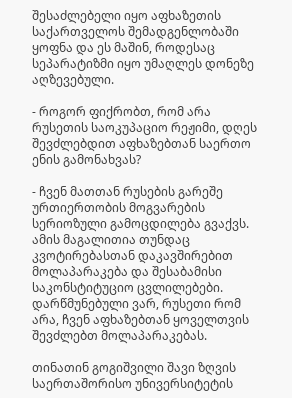შესაძლებელი იყო აფხაზეთის საქართველოს შემადგენლობაში ყოფნა და ეს მაშინ, როდესაც სეპარატიზმი იყო უმაღლეს დონეზე აღზევებული.

- როგორ ფიქრობთ, რომ არა რუსეთის საოკუპაციო რეჟიმი, დღეს შევძლებდით აფხაზებთან საერთო ენის გამონახვას?

- ჩვენ მათთან რუსების გარეშე ურთიერთობის მოგვარების სერიოზული გამოცდილება გვაქვს. ამის მაგალითია თუნდაც კვოტირებასთან დაკავშირებით მოლაპარაკება და შესაბამისი საკონსტიტუციო ცვლილებები. დარწმუნებული ვარ, რუსეთი რომ არა, ჩვენ აფხაზებთან ყოველთვის შევძლებთ მოლაპარაკებას.

თინათინ გოგიშვილი შავი ზღვის საერთაშორისო უნივერსიტეტის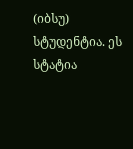(იბსუ) სტუდენტია. ეს სტატია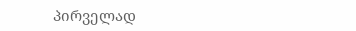პირველად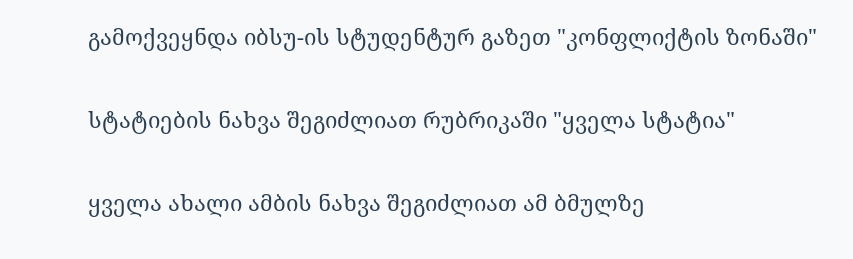გამოქვეყნდა იბსუ-ის სტუდენტურ გაზეთ "კონფლიქტის ზონაში"

სტატიების ნახვა შეგიძლიათ რუბრიკაში "ყველა სტატია"

ყველა ახალი ამბის ნახვა შეგიძლიათ ამ ბმულზე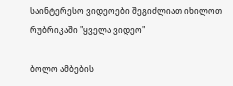საინტერესო ვიდეოები შეგიძლიათ იხილოთ რუბრიკაში "ყველა ვიდეო"

ბოლო ამბების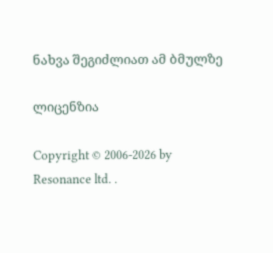ნახვა შეგიძლიათ ამ ბმულზე

ლიცენზია

Copyright © 2006-2026 by Resonance ltd. .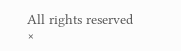All rights reserved
×